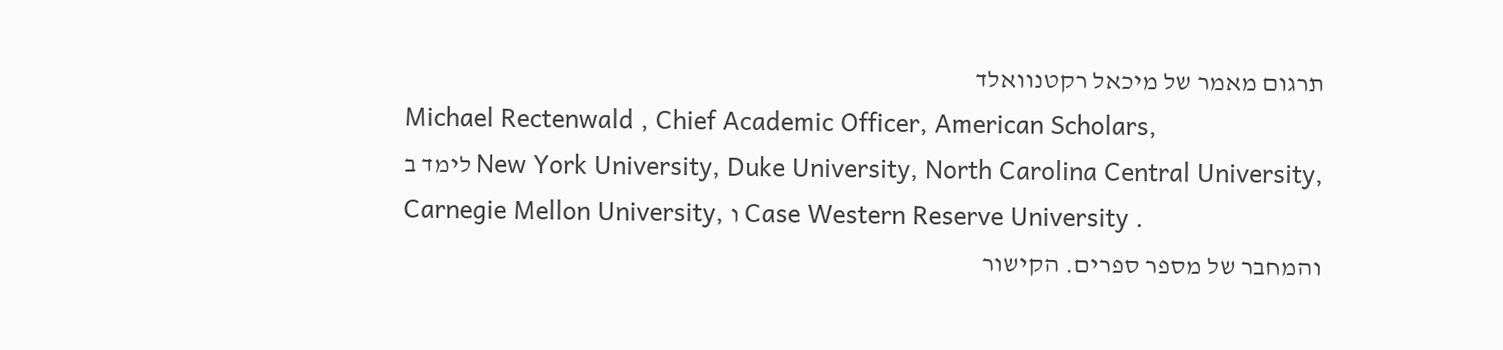תרגום מאמר של מיכאל רקטנוואלד
Michael Rectenwald , Chief Academic Officer, American Scholars,
לימד ב New York University, Duke University, North Carolina Central University,
Carnegie Mellon University, ו Case Western Reserve University .
והמחבר של מספר ספרים. הקישור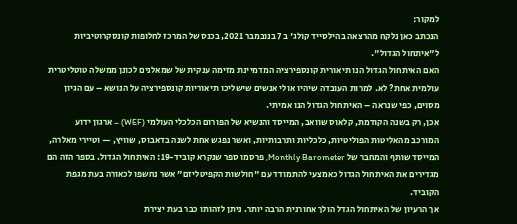למקור:
הנכתב כאן נלקח מהרצאה בהילסייד קולג' ב 7 בנובמבר 2021, בכנס של המרכז לחלופות קונסקרוטיביות ל"איתחול הגדול".
האם האיתחול הגדול הנו תיאורית קונספירציה המדמיינת מזימה ענקית של שמאלנים לכונן ממשלה טוטליטרית עולמית אחת? לא. למרות העובדה שיהיו אולי אנשים שישליכו תיאוריות קונספירציה על הנושא – עם הגיון מסוים, כפי שנראה – האיתחול הגדול הנו אמיתי.
אכן, רק בשנה הקודמת, קלאוס שוואב, המייסד והנשיא של הפורום הכלכלי העולמי (WEF) – ארגון ידוע המורכב מהאליטות הפוליטיות, כלכליות ותרבותיות, ואשר נפגש אחת לשנה בדאבוס, שוויץ, — וטיירי מאלרה, המייסד שותף והמחבר של Monthly Barometer, פרסמו ספר שנקרא קוביד-19: האיתחול הגדול. בספר הזה הם מגדירים את האיתחול הגדול כאמצעי להתמודד עם "חולשות הקפיטליזם" אשר נחשפו לכאורה בעת מגפת הקוביד.
אך הרעיון של האיתחול הגדל הולך אחורנית הרבה יותר. ניתן לזהותו כבר בעת יצירת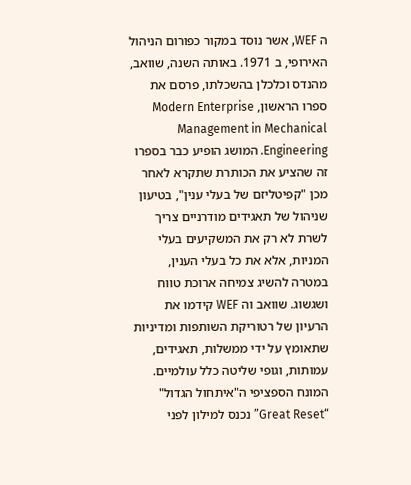ה WEF, אשר נוסד במקור כפורום הניהול האירופי, ב 1971. באותה השנה, שוואב, מהנדס וכלכלן בהשכלתו, פרסם את ספרו הראשון, Modern Enterprise Management in Mechanical Engineering. המושג הופיע כבר בספרו זה שהציע את הכותרת שתקרא לאחר מכן "קפיטליזם של בעלי ענין", בטיעון שניהול של תאגידים מודרניים צריך לשרת לא רק את המשקיעים בעלי המניות, אלא את כל בעלי הענין, במטרה להשיג צמיחה ארוכת טווח ושגשוג. שוואב וה WEF קידמו את הרעיון של רטוריקת השותפות ומדיניות שתאומץ על ידי ממשלות, תאגידים, עמותות, וגופי שליטה כלל עולמיים.
המונח הספציפי ה"איתחול הגדול" “Great Reset” נכנס למילון לפני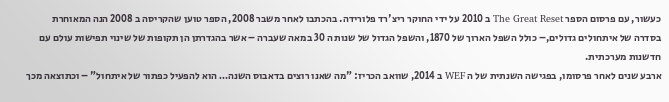כעשור, עם פרסום הספר The Great Reset ב 2010 על ידי החוקר ריצ'רד פלורידה. בהכתבו לאחר משבר 2008, הספר טוען שהקריסה ב 2008 הנה המאוחרת בסדרה של איתחולים גדולים,– כולל השפל הארוך של 1870, והשפל הגדול של שנות ה 30 במאה שעברה – אשר בהגדרתן הן תקופות של שינוי תפישות עולם עם חדשנות מערכתית.
ארבע שנים לאחר פרסומו, בפגישה השנתית של ה WEF ב 2014, שוואב הכריז: "מה שאנו רוצים בדאבוס השנה… הוא להפעיל כפתור של איתחול" – וכתוצאה מכך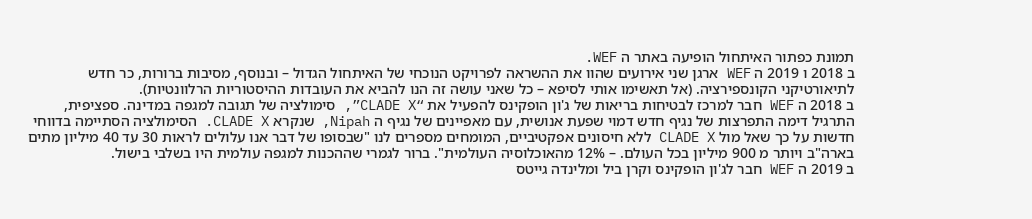תמונת כפתור האיתחול הופיעה באתר ה WEF.
ב 2018 ו 2019 ה WEF ארגן שני אירועים שהוו את ההשראה לפרויקט הנוכחי של האיתחול הגדול – ובנוסף, מסיבות ברורות, כר חדש לתיאורטיקני הקונספירציה. (אל תאשימו אותי לסיפא – כל שאני עושה זה הנו להביא את העובדות ההיסטוריות הרלוונטיות).
ב 2018 ה WEF חבר למרכז לבטיחות בריאות של ג'ון הופקינס להפעיל את “CLADE X”, סימולציה של תגובה למגפה במדינה. ספציפית, התרגיל דימה התפרצות של נגיף חדש דמוי שפעת אנושית, עם מאפיינים של נגיף ה Nipah, שנקרא CLADE X. הסימולציה הסתיימה בדווחי חדשות על כך שאל מול CLADE X ללא חיסונים אפקטיביים, המומחים מספרים לנו "שבסופו של דבר אנו עלולים לראות 30 עד 40 מיליון מתים בארה"ב ויותר מ 900 מיליון בכל העולם. – 12% מהאוכלוסיה העולמית". ברור לגמרי שההכנות למגפה עולמית היו בשלבי בישול.
ב 2019 ה WEF חבר לג'ון הופקינס וקרן ביל ומלינדה גייטס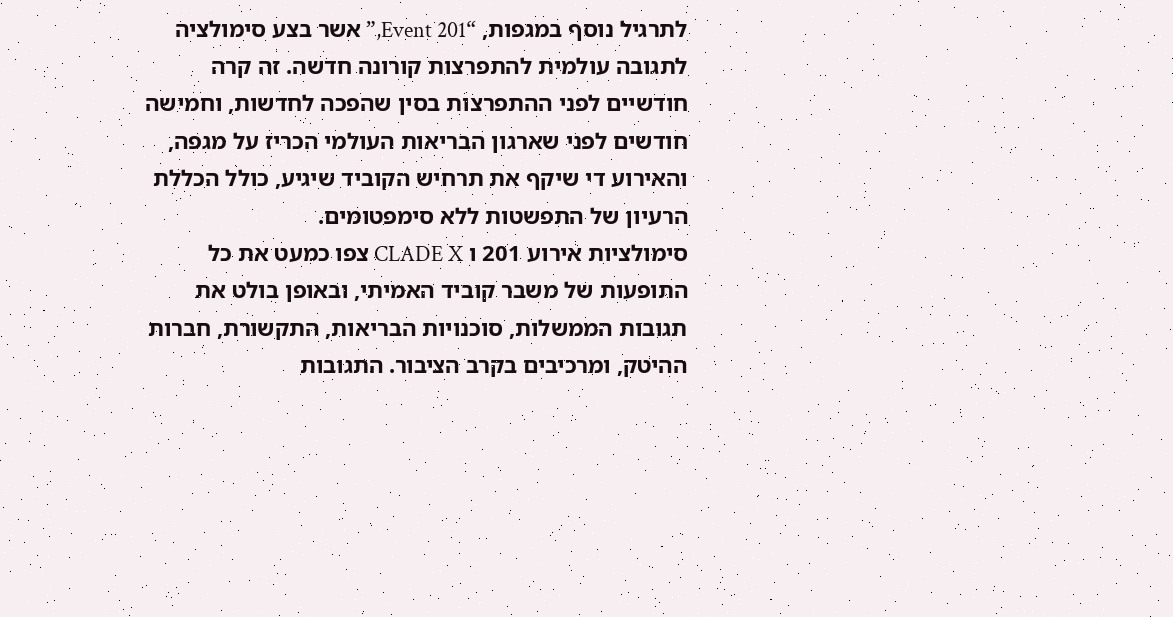לתרגיל נוסף במגפות, “Event 201,” אשר בצע סימולציה לתגובה עולמית להתפרצות קורונה חדשה. זה קרה חודשיים לפני ההתפרצות בסין שהפכה לחדשות, וחמישה חודשים לפני שארגון הבריאות העולמי הכריז על מגפה, והאירוע די שיקף את תרחיש הקוביד שיגיע, כולל הכללת הרעיון של התפשטות ללא סימפטומים.
סימולציות אירוע 201 ו CLADE X צפו כמעט את כל התופעות של משבר קוביד האמיתי, ובאופן בולט את תגובות הממשלות, סוכנויות הבריאות, התקשורת, חברות ההיטק, ומרכיבים בקרב הציבור. התגובות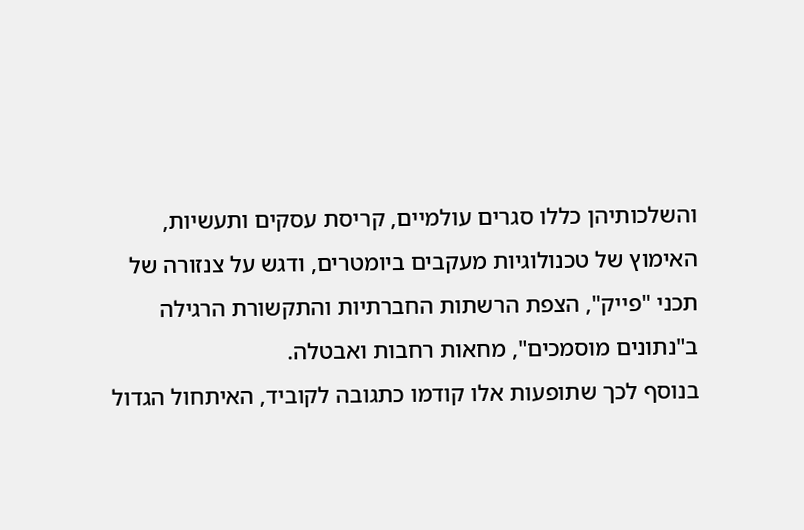והשלכותיהן כללו סגרים עולמיים, קריסת עסקים ותעשיות, האימוץ של טכנולוגיות מעקבים ביומטרים, ודגש על צנזורה של תכני "פייק", הצפת הרשתות החברתיות והתקשורת הרגילה ב"נתונים מוסמכים", מחאות רחבות ואבטלה.
בנוסף לכך שתופעות אלו קודמו כתגובה לקוביד, האיתחול הגדול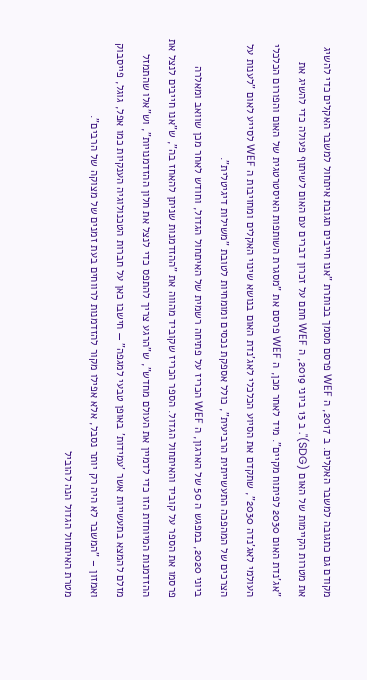מקודם גם כתגובה למשבר האקלים. ב 2017, ה WEF פרסם מסמך בכותרת "אנו חייבים תגובת איתחול למשבר האקלים כדי להשיג את מטרות הקיימות של האום (SDG)". ב 13 ביוני 2019, ה WEF חתם על זכרון דברים עם האום לשיתוף פעולה כדי להשיג את "אג'נדת האום 2030 לפיתוח מקיים". מיד לאחר מכן, ה WEF פרסם את "מסגרת השותפות האיסטרטגית של האום והפורום הכלכלי העולמי לאג'נדה 2030", שתקדם את הסיוע הכלכלי לאג'נדת האום בנושא שינוי האקלים ומחויבות ה WEF לסייע לאום "לענות על הצרכים של המהפכה התעשייתית הרביעית", כולל אספקת נכסים ומומחיות לטובת "משילות דיגיטלית".
ביוני 2020, במפגש ה 50 של הארגון, ה WEF הכריז על פתיחה רשמית של האיתחול הגדול, וחודש לאחר מכן שוואב ומאלרה פרסמו את הספר על קוביד והאיתחול הגדול. הספר הכריז שקוביד מהווה את "ההזדמנות שניתן להאחז בה", ש"אנו חייבים לנצל את ההזדמנות המיוחדת הזו כדי לדמיין את העולם מחדש", ש"הרגע צריך להתפס כדי לנצל את חלון ההזדמנויות", וש"אלו שהתמזל מזלם להמצא בתעשייות אשר 'עמידות' באופן טבעי למגפה" — חישבו כאן על חברות הטכנולוגיה הענקיות כמו אפל, גוגל, פייסבוק ואמזון – "המשבר לא היה רק יותר נסבל, אלא אפילו מקור להזדמנות לרווחים בעת זמנים של מצוקה של הרבים".
מטרת האיתחול הגדול הנה להוביל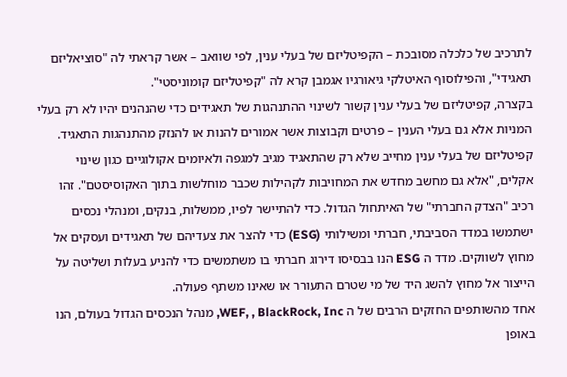לתרכיב של כלכלה מסובכת – הקפיטליזם של בעלי ענין, לפי שוואב – אשר קראתי לה "סוציאליזם תאגידי", והפילוסוף האיטלקי גיאורגיו אגמבן קרא לה "קפיטליזם קומוניסטי".
בקצרה, קפיטליזם של בעלי ענין קשור לשינוי ההתנהגות של תאגידים כדי שהנהנים יהיו לא רק בעלי המניות אלא גם בעלי הענין – פרטים וקבוצות אשר אמורים להנות או להנזק מהתנהגות התאגיד. קפיטליזם של בעלי ענין מחייב שלא רק שהתאגיד מגיב למגפה ולאיומים אקולוגיים כגון שינוי אקלים, "אלא גם מחשב מחדש את המחויבות לקהילות שכבר מוחלשות בתוך האקוסיסטם". זהו רכיב "הצדק החברתי" של האיתחול הגדול. כדי להתיישר לפיו, ממשלות, בנקים, ומנהלי נכסים ישתמשו במדד הסביבתי, חברתי ומשילותי (ESG) כדי להצר את צעדיהם של תאגידים ועסקים אל מחוץ לשווקים. מדד ה ESG הנו בבסיסו דירוג חברתי בו משתמשים כדי להניע בעלות ושליטה על הייצור אל מחוץ להשג היד של מי שטרם התעורר או שאינו משתף פעולה.
אחד מהשותפים החזקים הרבים של ה WEF, , BlackRock, Inc, מנהל הנכסים הגדול בעולם, הנו באופן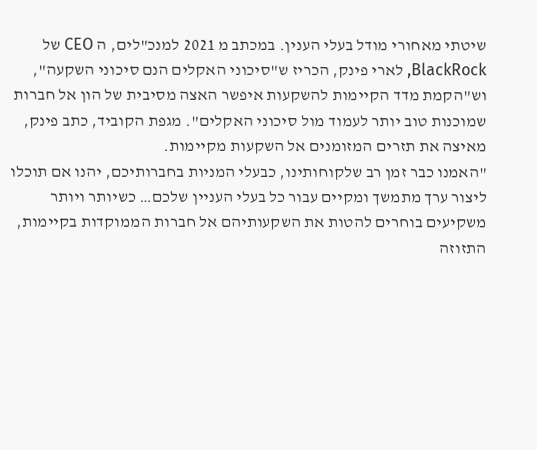שיטתי מאחורי מודל בעלי הענין. במכתב מ 2021 למנכ"לים, ה CEO של BlackRock, לארי פינק, הכריז ש"סיכוני האקלים הנם סיכוני השקעה", וש"הקמת מדד הקיימות להשקעות איפשר האצה מסיבית של הון אל חברות שמוכנות טוב יותר לעמוד מול סיכוני האקלים". מגפת הקוביד, כתב פינק, מאיצה את תזרים המזומנים אל השקעות מקיימות.
"האמנו כבר זמן רב שלקוחותינו, כבעלי המניות בחברותיכם, יהנו אם תוכלו ליצור ערך מתמשך ומקיים עבור כל בעלי העניין שלכם… כשיותר ויותר משקיעים בוחרים להטות את השקעותיהם אל חברות הממוקדות בקיימות, התזוזה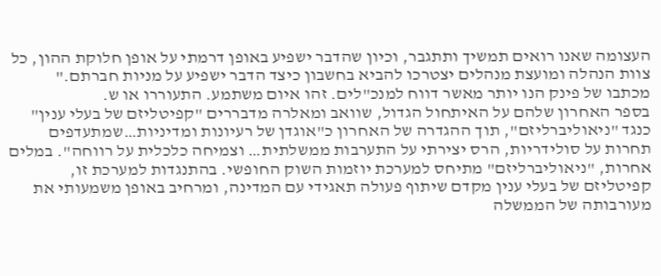העצומה שאנו רואים תמשיך ותתגבר, וכיון שהדבר ישפיע באופן דרמתי על אופן חלוקת ההון, כל צוות הנהלה ומועצת מנהלים יצטרכו להביא בחשבון כיצד הדבר ישפיע על מניות חברתם."
מכתבו של פינק הנו יותר מאשר דווח למנכ"לים. זהו איום משתמע. התעוררו או ש.
בספר האחרון שלהם על האיתחול הגדול, שוואב ומאלרה מדבררים "קפיטליזם של בעלי ענין" כנגד "ניאוליברליזם", תוך ההגדרה של האחרון כ"אוגדן של רעיונות ומדיניות…שמתעדפים תחרות על סולידריות, הרס יצירתי על התערבות ממשלתית… וצמיחה כלכלית על רווחה". במלים אחרות, "ניאוליברליזם" מתיחס למערכת יוזמות השוק החופשי. בהתנגדות למערכת זו, קפיטליזם של בעלי ענין מקדם שיתוף פעולה תאגידי עם המדינה, ומרחיב באופן משמעותי את מעורבותה של הממשלה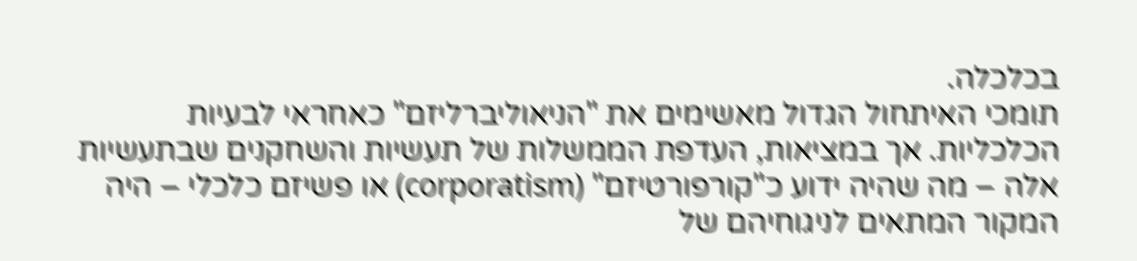בכלכלה.
תומכי האיתחול הגדול מאשימים את "הניאוליברליזם" כאחראי לבעיות הכלכליות. אך במציאות, העדפת הממשלות של תעשיות והשחקנים שבתעשיות אלה – מה שהיה ידוע כ"קורפורטיזם" (corporatism) או פשיזם כלכלי – היה המקור המתאים לניגוחיהם של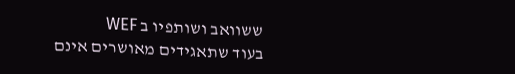ששוואב ושותפיו ב WEF
בעוד שתאגידים מאושרים אינם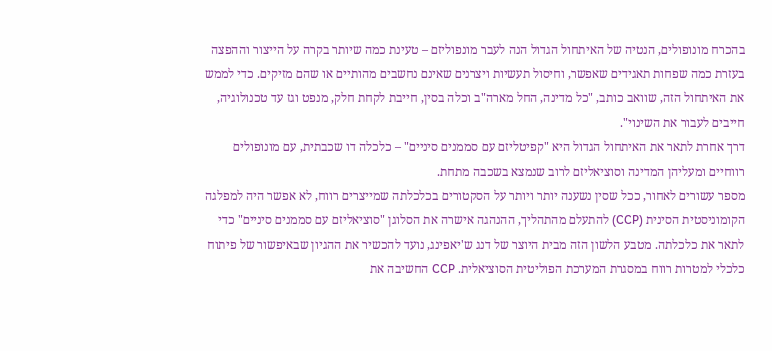בהכרח מונופולים, הנטיה של האיתחול הגדול הנה לעבר מונפוליזם – טעינת כמה שיותר בקרה על הייצור וההפצה בעזרת כמה שפחות תאגידים שאפשר, וחיסול תעשיות ויצרנים שאינם נחשבים מהותיים או שהם מזיקים. כדי לממש את האיתחול הזה, שוואב כותב, "כל מדינה, החל מארה"ב וכלה בסין, חייבת לקחת חלק, מנפט וגז עד טכנולוגיה, חייבים לעבור את השינוי".
דרך אחרת לתאר את האיתחול הגדול היא "קפיטליזם עם סממנים סיניים" – כלכלה דו שכבתית, עם מונופולים רווחיים ומעליהן המדינה וסוציאליזם לרוב שנמצא בשכבה מתחת.
מספר עשורים לאחור, ככל שסין נשענה יותר ויותר על הסקטורים בכלכלתה שמייצרים רווח, לא אפשר היה למפלגה הקומוניסטית הסינית (CCP) להתעלם מהתהליך, ההנהגה אישרה את הסלוגן "סוציאליזם עם סממנים סיניים" כדי לתאר את כלכלתה. מטבע הלשון הזה מבית היוצר של דנג ש'יאפינג, נועד להכשיר את ההגיון שבאיפשור של פיתוח כלכלי למטרות רווח במסגרת המערכת הפוליטית הסוציאלית. CCP החשיבה את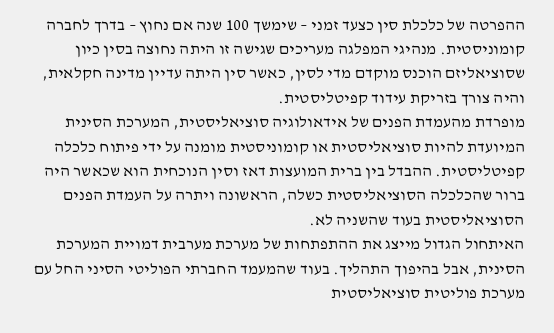ההפרטה של כלכלת סין כצעד זמני – שימשך 100 שנה אם נחוץ – בדרך לחברה קומוניסטית. מנהיגי המפלגה מעריכים שגישה זו היתה נחוצה בסין כיון שסוציאליזם הוכנס מוקדם מדי לסין, כאשר סין היתה עדיין מדינה חקלאית, והיה צורך בזריקת עידוד קפיטליסטית.
מופרדת מהעמדת הפנים של אידאולוגיה סוציאליסטית, המערכת הסינית המיועדת להיות סוציאליסטית או קומוניסטית מומנה על ידי פיתוח כלכלה קפיטליסטית. ההבדל בין ברית המועצות דאז וסין הנוכחית הוא שכאשר היה ברור שהכלכלה הסוציאליסטית כשלה, הראשונה ויתרה על העמדת הפנים הסוציאליסטית בעוד שהשניה לא.
האיתחול הגדול מייצג את ההתפתחות של מערכת מערבית דמויית המערכת הסינית, אבל בהיפוך התהליך. בעוד שהמעמד החברתי הפוליטי הסיני החל עם מערכת פוליטית סוציאליסטית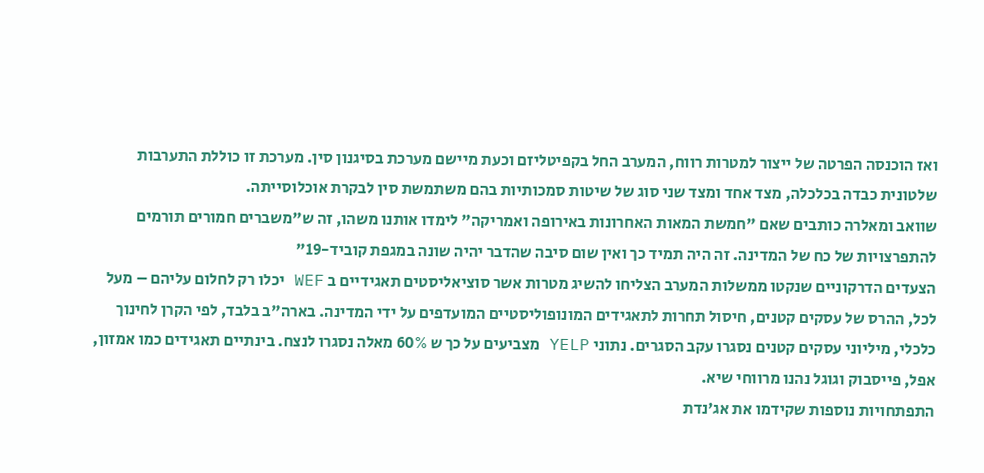ואז הוכנסה הפרטה של ייצור למטרות רווח, המערב החל בקפיטליזם וכעת מיישם מערכת בסיגנון סין. מערכת זו כוללת התערבות שלטונית כבדה בכלכלה, מצד אחד ומצד שני סוג של שיטות סמכותיות בהם משתמשת סין לבקרת אוכלוסייתה.
שוואב ומאלרה כותבים שאם "חמשת המאות האחרונות באירופה ואמריקה" לימדו אותנו משהו, זה ש"משברים חמורים תורמים להתפרצויות של כח של המדינה. זה היה תמיד כך ואין שום סיבה שהדבר יהיה שונה במגפת קוביד-19"
הצעדים הדרקוניים שנקטו ממשלות המערב הצליחו להשיג מטרות אשר סוציאליסטים תאגידיים ב WEF יכלו רק לחלום עליהם – מעל לכל, ההרס של עסקים קטנים, חיסול תחרות לתאגידים המונופוליסטיים המועדפים על ידי המדינה. בארה"ב בלבד, לפי הקרן לחינוך כלכלי, מיליוני עסקים קטנים נסגרו עקב הסגרים. נתוני YELP מצביעים על כך ש 60% מאלה נסגרו לנצח. בינתיים תאגידים כמו אמזון, אפל, פייסבוק וגוגל נהנו מרווחי שיא.
התפתחויות נוספות שקידמו את אג'נדת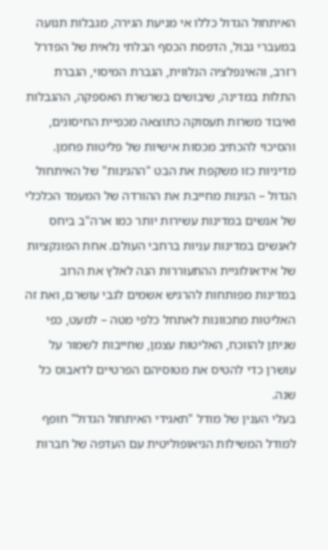האיתחול הגדול כללו אי מניעת הגירה, מגבלות תנועה במעברי גבול, הדפסת הכסף הבלתי נלאית של הפדרל רזרב, והאינפלציה הנלווית, הגברת המיסוי, הגברת התלות במדינה, שיבושים בשרשרת האספקה, ההגבלות ואיבוד משרות תעסוקה כתוצאה מכפיית החיסונים, והסיכוי להכתיב מכסות אישיות של פליטות פחמן.
מדיניות כזו משקפת את הבט "ההגינות" של האיתחול הגדול – הגינות מחייבת את ההורדה של המעמד הכלכלי של אנשים במדינות עשירות יותר כמו ארה"ב ביחס לאנשים במדינות עניות ברחבי העולם. אחת הפונקציות של אידאולוגיית ההתעוררות הנה לאלץ את הרוב במדינות מפותחות להרגיש אשמים לגבי עושרם, ואת זה האליטות מתכוונות לאתחל כלפי מטה – למעט, כפי שניתן להווכח, האליטות עצמן, שחייבות לשמור על עושרן כדי להטיס את מטוסיהם הפרטיים לדאבוס כל שנה.
בעלי הענין של מודל "תאגידי האיתחול הגדול" חופף למודל המשילות הגיאופוליטית עם העדפה של חברות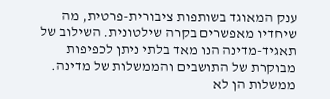ענק המאוגד בשותפות ציבורית-פרטית, מה שיחדיו מאפשרים בקרה שילטונית. השילוב של תאגיד-מדינה הנו מאד בלתי ניתן לכפיפות מבוקרת של התושבים והממשלות של מדינה.
ממשלות הן לא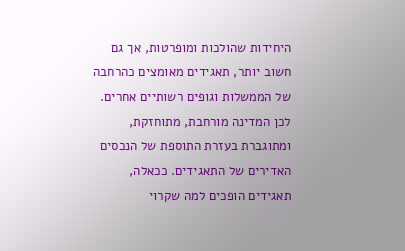היחידות שהולכות ומופרטות, אך גם חשוב יותר, תאגידים מאומצים כהרחבה של הממשלות וגופים רשותיים אחרים. לכן המדינה מורחבת, מתוחזקת, ומתוגברת בעזרת התוספת של הנכסים האדירים של התאגידים. ככאלה, תאגידים הופכים למה שקרוי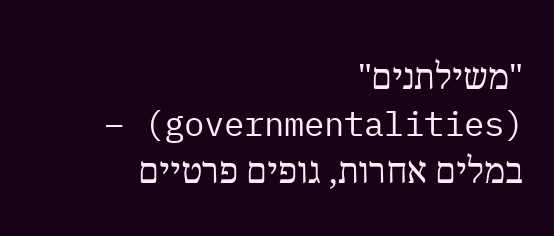"משילתנים" (governmentalities) – במלים אחרות, גופים פרטיים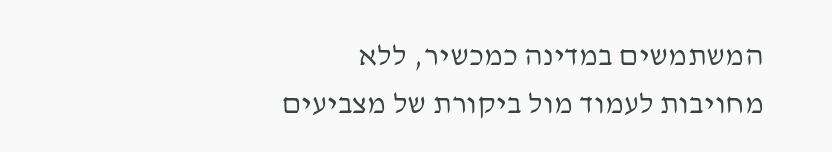המשתמשים במדינה כמכשיר, ללא מחויבות לעמוד מול ביקורת של מצביעים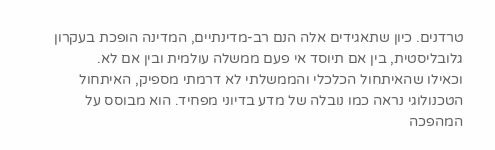טרדנים. כיון שתאגידים אלה הנם רב-מדינתיים, המדינה הופכת בעקרון גלובליסטית, בין אם תיוסד אי פעם ממשלה עולמית ובין אם לא.
וכאילו שהאיתחול הכלכלי והממשלתי לא דרמתי מספיק, האיתחול הטכנולוגי נראה כמו נובלה של מדע בדיוני מפחיד. הוא מבוסס על המהפכה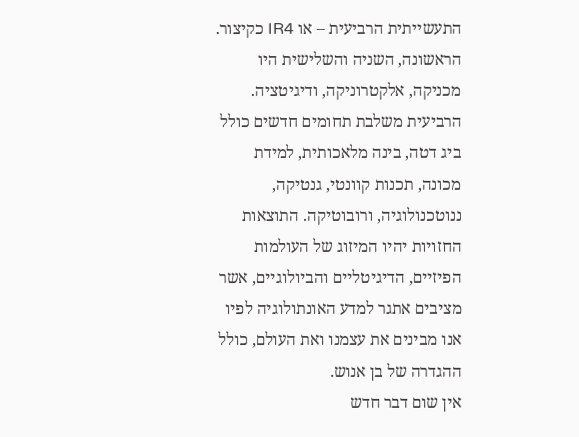התעשייתית הרביעית – או IR4 כקיצור. הראשונה, השניה והשלישית היו מכניקה, אלקטרוניקה, ודיגיטציה. הרביעית משלבת תחומים חדשים כולל ביג דטה, בינה מלאכותית, למידת מכונה, תכנות קוונטי, גנטיקה, ננוטכנולוגיה, ורובוטיקה. התוצאות החזויות יהיו המיזוג של העולמות הפיזיים, הדיגיטליים והביולוגיים, אשר מציבים אתגר למדע האונתולוגיה לפיו אנו מבינים את עצמנו ואת העולם, כולל ההגדרה של בן אנוש.
אין שום דבר חדש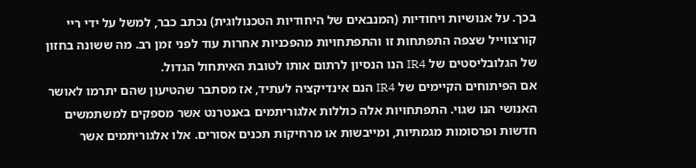בכך. על אנושיות ויחודיות (המנבאים של היחודיות הטכנולוגית) נכתב כבר, למשל על ידי ריי קורצווייל שצפה התפתחות זו והתפתחויות מהפכניות אחרות עוד לפני זמן רב. מה ששונה בחזון של הגלובליסטים של IR4 הנו הנסיון לרתום אותו לטובת האיתחול הגדול.
אם הפיתוחים הקיימים של IR4 הנם אינדיקציה לעתיד, אז מסתבר שהטיעון שהם יתרמו לאושר האנושי הנו שגוי. התפתחויות אלה כוללות אלגוריתמים באנטרנט אשר מספקים למשתמשים חדשות ופרסומות מגמתיות, ומייבשות או מרחיקות תכנים אסורים. אלו אלגוריתמים אשר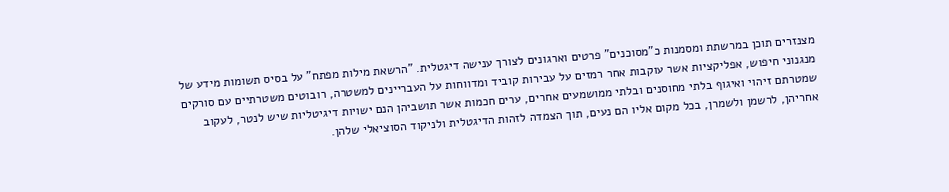מצנזרים תוכן במרשתת ומסמנות כ"מסוכנים" פרטים וארגונים לצורך ענישה דיגטלית. "הרשאת מילות מפתח" על בסיס תשומות מידע של מנגנוני חיפוש, אפליקציות אשר עוקבות אחר רמזים על עבירות קוביד ומדווחות על העבריינים למשטרה, רובוטים משטרתיים עם סורקים שמטרתם זיהוי ואיגוף בלתי מחוסנים ובלתי ממושמעים אחרים, ערים חכמות אשר תושביהן הנם ישויות דיגיטליות שיש לנטר, לעקוב אחריהן, לרשמן ולשמרן, בכל מקום אליו הם נעים, תוך הצמדה לזהות הדיגטלית ולניקוד הסוציאלי שלהן.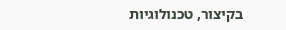בקיצור, טכנולוגיות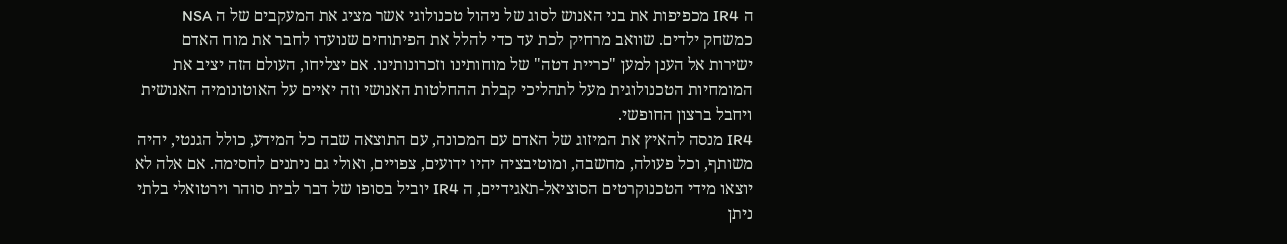ה IR4 מכפיפות את בני האנוש לסוג של ניהול טכנולוגי אשר מציג את המעקבים של ה NSA כמשחק ילדים. שוואב מרחיק לכת עד כדי להלל את הפיתוחים שנועדו לחבר את מוח האדם ישירות אל הענן למען "כריית דטה" של מוחותינו וזכרונותינו. אם יצליחו, העולם הזה יציב את המומחיות הטכנולוגית מעל לתהליכי קבלת ההחלטות האנושי וזה יאיים על האוטונומיה האנושית ויחבל ברצון החופשי.
IR4 מנסה להאיץ את המיזוג של האדם עם המכונה, עם התוצאה שבה כל המידע, כולל הגנטי, יהיה משותף, וכל פעולה, מחשבה, ומוטיבציה יהיו ידועים, צפויים, ואולי גם ניתנים לחסימה. אם אלה לא יוצאו מידי הטכנוקרטים הסוציאל-תאגידיים, ה IR4 יוביל בסופו של דבר לבית סוהר וירטואלי בלתי ניתן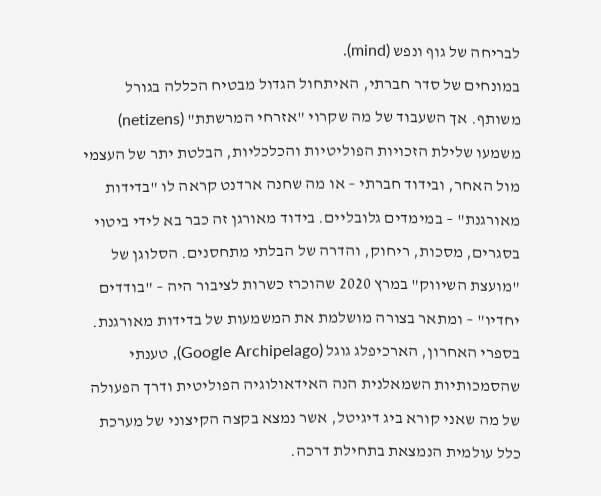לבריחה של גוף ונפש (mind).
במונחים של סדר חברתי, האיתחול הגדול מבטיח הכללה בגורל משותף. אך השעבוד של מה שקרוי "אזרחי המרשתת" (netizens) משמעו שלילת הזכויות הפוליטיות והכלכליות, הבלטת יתר של העצמי מול האחר, ובידוד חברתי – או מה שחנה ארדנט קראה לו "בדידות מאורגנת" – במימדים גלובליים. בידוד מאורגן זה כבר בא לידי ביטוי בסגרים, מסכות, ריחוק, והדרה של הבלתי מתחסנים. הסלוגן של "מועצת השיווק" במרץ 2020 שהוכרז כשרות לציבור היה – "בודדים יחדיו" – ומתאר בצורה מושלמת את המשמעות של בדידות מאורגנת.
בספרי האחרון, הארכיפלג גוגל (Google Archipelago), טענתי שהסמכותיות השמאלנית הנה האידאולוגיה הפוליטית ודרך הפעולה של מה שאני קורא ביג דיגיטל, אשר נמצא בקצה הקיצוני של מערכת כלל עולמית הנמצאת בתחילת דרכה.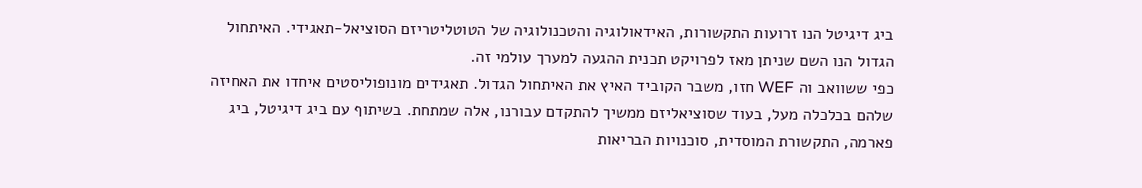ביג דיגיטל הנו זרועות התקשורות, האידאולוגיה והטכנולוגיה של הטוטליטריזם הסוציאל-תאגידי. האיתחול הגדול הנו השם שניתן מאז לפרויקט תכנית ההגעה למערך עולמי זה.
כפי ששוואב וה WEF חזו, משבר הקוביד האיץ את האיתחול הגדול. תאגידים מונופוליסטים איחדו את האחיזה שלהם בכלכלה מעל, בעוד שסוציאליזם ממשיך להתקדם עבורנו, אלה שמתחת. בשיתוף עם ביג דיגיטל, ביג פארמה, התקשורת המוסדית, סוכנויות הבריאות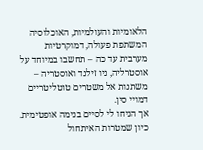הלאומיות והעולמיות, האוכלוסיה המשתפת פעולה, דמוקרטיות מערבית עד כה – תחשבו במיוחד על אוסטרליה, ניו זילנד ואוסטריה – משתנות אל משטרים טוטליטריים דמויי סין.
אך הניחו לי לסיים בנימה אופטימית. כיון שמטרות האיתחול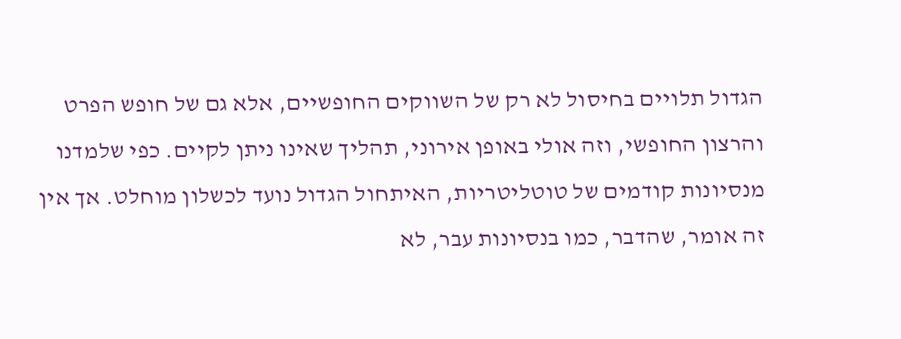הגדול תלויים בחיסול לא רק של השווקים החופשיים, אלא גם של חופש הפרט והרצון החופשי, וזה אולי באופן אירוני, תהליך שאינו ניתן לקיים. כפי שלמדנו מנסיונות קודמים של טוטליטריות, האיתחול הגדול נועד לכשלון מוחלט. אך אין זה אומר, שהדבר, כמו בנסיונות עבר, לא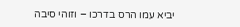יביא עמו הרס בדרכו – וזוהי סיבה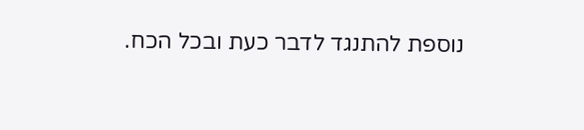נוספת להתנגד לדבר כעת ובכל הכח.